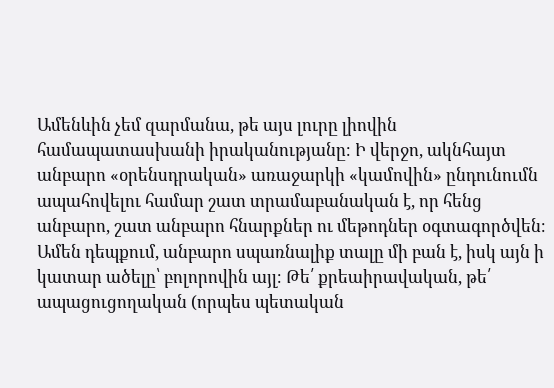Ամենևին չեմ զարմանա, թե այս լուրը լիովին համապատասխանի իրականությանը։ Ի վերջո, ակնհայտ անբարո «օրենսդրական» առաջարկի «կամովին» ընդունումն ապահովելու համար շատ տրամաբանական է, որ հենց անբարո, շատ անբարո հնարքներ ու մեթոդներ օգտագործվեն։
Ամեն դեպքում, անբարո սպառնալիք տալը մի բան է, իսկ այն ի կատար ածելը՝ բոլորովին այլ։ Թե՛ քրեաիրավական, թե՛ ապացուցողական (որպես պետական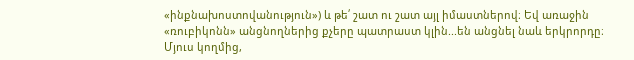«ինքնախոստովանություն») և թե՛ շատ ու շատ այլ իմաստներով։ Եվ առաջին «ռուբիկոնն» անցնողներից քչերը պատրաստ կլին...են անցնել նաև երկրորդը։
Մյուս կողմից,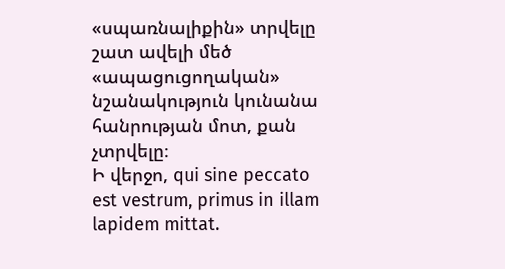«սպառնալիքին» տրվելը շատ ավելի մեծ «ապացուցողական» նշանակություն կունանա հանրության մոտ, քան չտրվելը։
Ի վերջո, qui sine peccato est vestrum, primus in illam lapidem mittat.